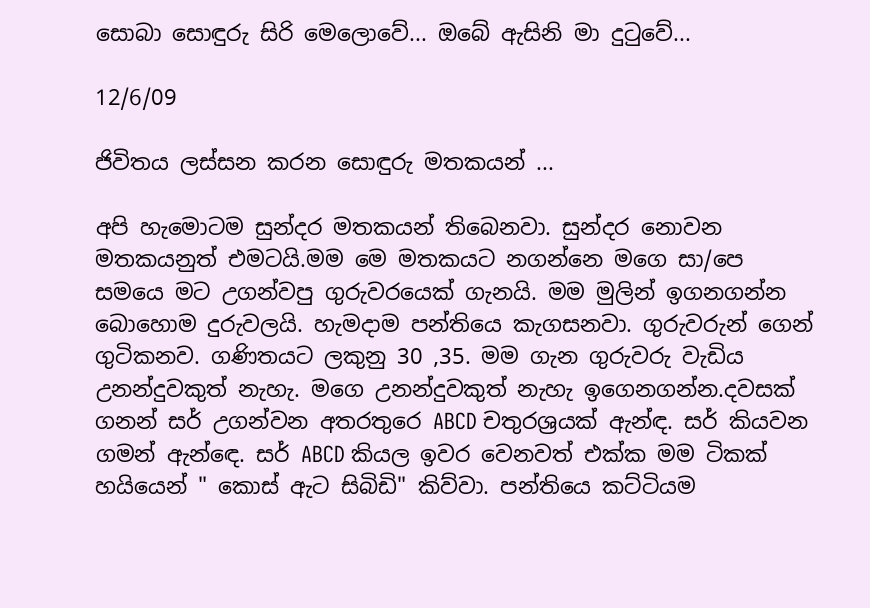සොබා සොඳුරු සිරි මෙලොවේ... ඔබේ ඇසිනි මා දුටුවේ...

12/6/09

ජිවිතය ලස්සන කරන සොඳුරු මතකයන් ...

අපි හැමොටම සුන්දර මතකයන් තිබෙනවා. සුන්දර නොවන මතකයනුත් එමටයි.මම මෙ මතකයට නගන්නෙ මගෙ සා/පෙ සමයෙ මට උගන්වපු ගුරුවරයෙක් ගැනයි. මම මුලින් ඉගනගන්න බොහොම දුරුවලයි. හැමදාම පන්තියෙ කැගසනවා. ගුරුවරුන් ගෙන් ගුටිකනව. ගණිතයට ලකුනු 30 ,35. මම ගැන ගුරුවරු වැඩිය උනන්දුවකුත් නැහැ. මගෙ උනන්දුවකුත් නැහැ ඉගෙනගන්න.දවසක් ගනන් සර් උගන්වන අතරතුරෙ ABCD චතුරශ්‍රයක් ඇන්ඳ. සර් කියවන ගමන් ඇන්ඳෙ. සර් ABCD කියල ඉවර වෙනවත් එක්ක මම ටිකක් හයියෙන් " කොස් ඇට සිබිඩි" කිව්වා. පන්තියෙ කට්ටියම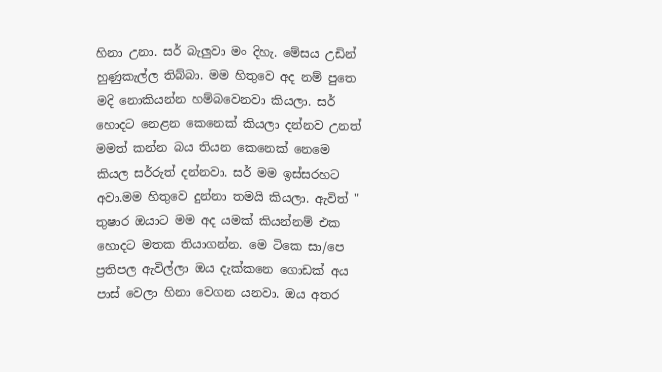හිනා උනා. සර් බැලුවා මං දිහැ. මේසය උඩින් හුණුකැල්ල තිබ්බා. මම හිතුවෙ අද නම් පුතෙ මදි නොකියන්න හම්බවෙනවා කියලා. සර් හොදට නෙළන කෙනෙක් කියලා දන්නව උනත් මමත් කන්න බය තියන කෙනෙක් නෙමෙ කියල සර්රුත් දන්නවා. සර් මම ඉස්සරහට අවා.මම හිතුවෙ දුන්නා තමයි කියලා. ඇවිත් " තුෂාර ඔයාට මම අද යමක් කියන්නම් එක හොදට මතක තියාගන්න. මෙ ටිකෙ සා/පෙ ප්‍රතිපල ඇවිල්ලා ඔය දැක්කනෙ ගොඩක් අය පාස් වෙලා හිනා වෙගන යනවා. ඔය අතර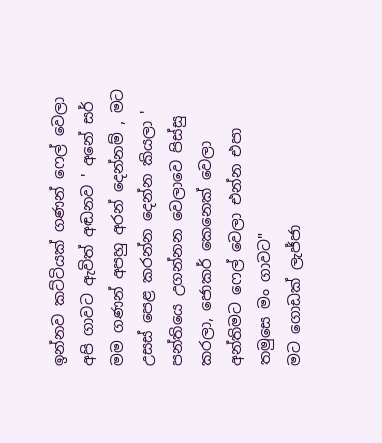ඉන්නව කට්ටියක් ගණන් ෆෙල් වෙලා අපි ගාවට ඇවිත් අඬනව ' අනේ සර් මම ගණන් අපහු අරන් දෙන්නම් , මට උසස් පෙළ කරන්න දෙන්න කියලා ' පන්තියෙ උගන්නන වෙලාවෙ පිස්සු කරලා, ජොකර් කෙනෙක් වෙලා අන්තිමට ෆෙල් වෙලා එන්න එපා තමුසෙ මං ගාවට"
මට ගොඩක් ලැජ්ජා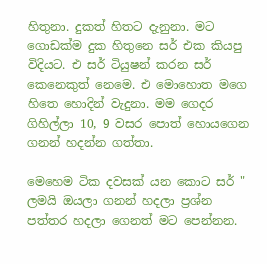හිතුනා. දුකත් හිතට දැනුනා. මට ගොඩක්ම දුක හිතුනෙ සර් එක කියපු විදියට. එ සර් ටියුෂන් කරන සර් කෙනෙකුත් නෙමෙ. එ මොහොත මගෙ හිතෙ හොදින් වැදුනා. මම ගෙදර ගිහිල්ලා 10, 9 වසර පොත් හොයගෙන ගනන් හදන්න ගත්තා.

මෙහෙම ටික දවසක් යන කොට සර් " ලමයි ඔයලා ගනන් හදලා ප්‍රශ්න පත්තර හදලා ගෙනත් මට පෙන්නන.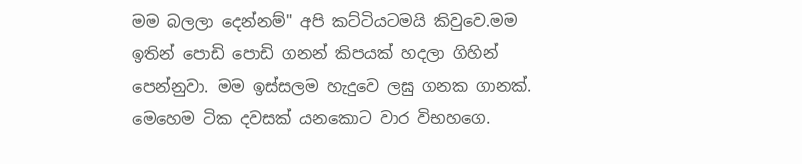මම බලලා දෙන්නම්" අපි කට්ටියටමයි කිවුවෙ.මම ඉතින් පොඩි පොඩි ගනන් කිපයක් හදලා ගිහින් පෙන්නුවා. මම ඉස්සලම හැදුවෙ ලඝු ගනක ගානක්. මෙහෙම ටික දවසක් යනකොට වාර විභහගෙ.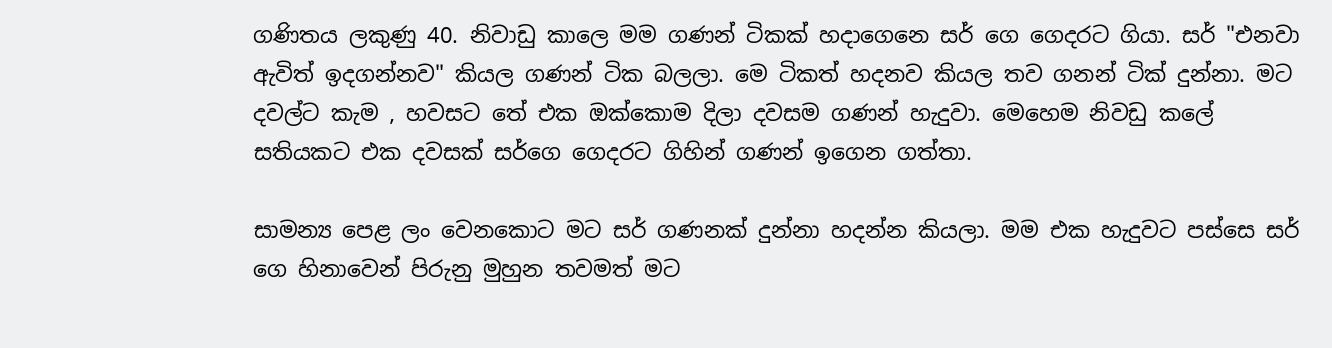ගණිතය ලකුණු 40. නිවාඩු කාලෙ මම ගණන් ටිකක් හදාගෙනෙ සර් ගෙ ගෙදරට ගියා. සර් "එනවා ඇවිත් ඉදගන්නව" කියල ගණන් ටික බලලා. මෙ ටිකත් හදනව කියල තව ගනන් ටික් දුන්නා. මට දවල්ට කැම , හවසට තේ එක ඔක්කොම දිලා දවසම ගණන් හැදුවා. මෙහෙම නිවඩු කලේ සතියකට එක දවසක් සර්ගෙ ගෙදරට ගිහින් ගණන් ඉගෙන ගත්තා.

සාමන්‍ය පෙළ ලං වෙනකොට මට සර් ගණනක් දුන්නා හදන්න කියලා. මම එක හැදුවට පස්සෙ සර් ගෙ හිනාවෙන් පිරුනු මුහුන තවමත් මට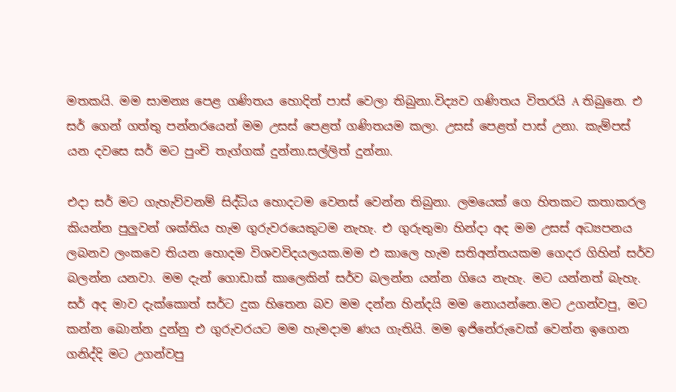මතකයි. මම සාමන්‍ය පෙළ ගණිතය හොදින් පාස් වෙලා තිබුනා.විද්‍යව ගණිතය විතරයි A තිබුනෙ. එ සර් ගෙන් ගත්තු පන්නරයෙන් මම උසස් පෙළත් ගණිතයම කලා. උසස් පෙළත් පාස් උනා. කැම්පස් යන දවසෙ සර් මට පුංචි තැග්ගක් දුන්නා.සල්ලිත් දුන්නා.

එදා සර් මට ගැහැව්වනම් සිද්ධිය හොදටම වෙනස් වෙන්න තිබුනා. ලමයෙක් ගෙ හිතකට කතාකරල කියන්න පුලුවන් ශක්තිය හැම ගුරුවරයෙකුටම නැහැ. එ ගුරුතුමා හින්දා අද මම උසස් අධ්‍යපනය ලබනව ලංකවෙ තියන හොදම විශවවිද‍යලයක.මම එ කාලෙ හැම සතිඅන්තයකම ගෙදර ගිහින් සර්ව බලන්න යනවා. මම දැන් ගොඩාක් කාලෙකින් සර්ව බලන්න යන්න ගියෙ නැහැ. මට යන්නත් බැහැ. සර් අද මාව දැක්කොත් සර්ට දුක හිතෙන බව මම දන්න හින්දයි මම නොයන්නෙ.මට උගන්වපු, මට කන්න බොන්න දුන්නු එ ගුරුවරයට මම හැමදාම ණය ගැතියි. මම ඉජිනේරුවෙක් වෙන්න ඉගෙන ගනිද්දි මට උගන්වපු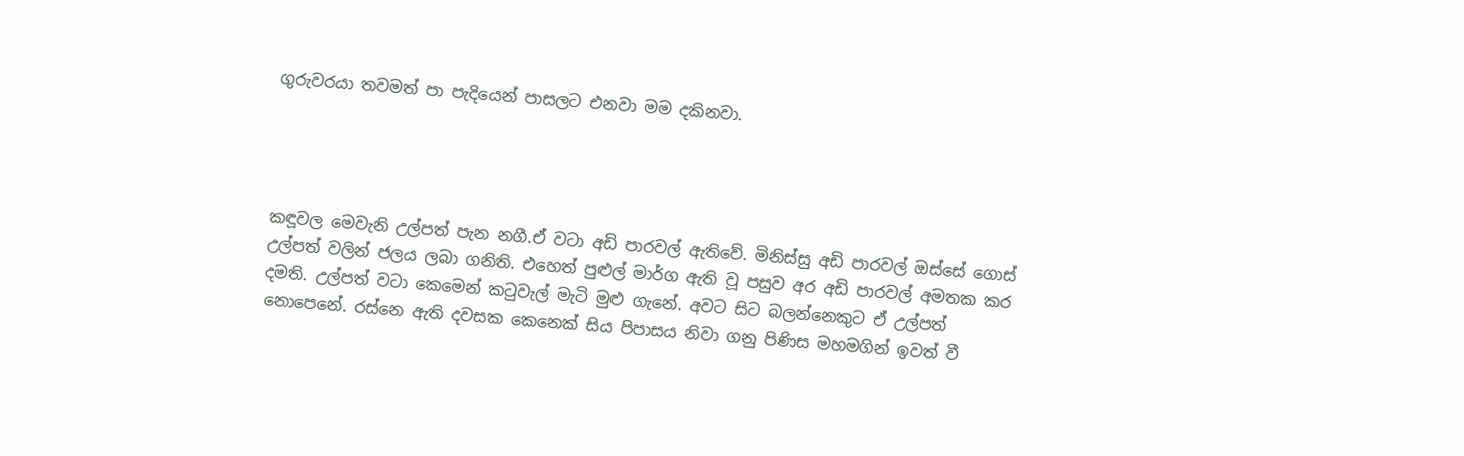ගුරුවරයා තවමත් පා පැදියෙන් පාසලට එනවා මම දකිනවා.




කඳූවල මෙවැනි උල්පත් පැන නගී.ඒ වටා අඩි පාරවල් ඇතිවේ. මිනිස්සු අඩි පාරවල් ඔස්සේ ගොස් උල්පත් වලින් ජලය ලබා ගනිති. එහෙත් පුළුල් මාර්ග ඇති වූ පසුව අර අඩි පාරවල් අමතක කර දමති. උල්පත් වටා කෙමෙන් කටුවැල් මැටි මුළු ගැනේ. අවට සිට බලන්නෙකුට ඒ උල්පත් නොපෙනේ. රස්නෙ ඇති දවසක කෙනෙක් සිය පිපාසය නිවා ගනු පිණිස මහමගින් ඉවත් වී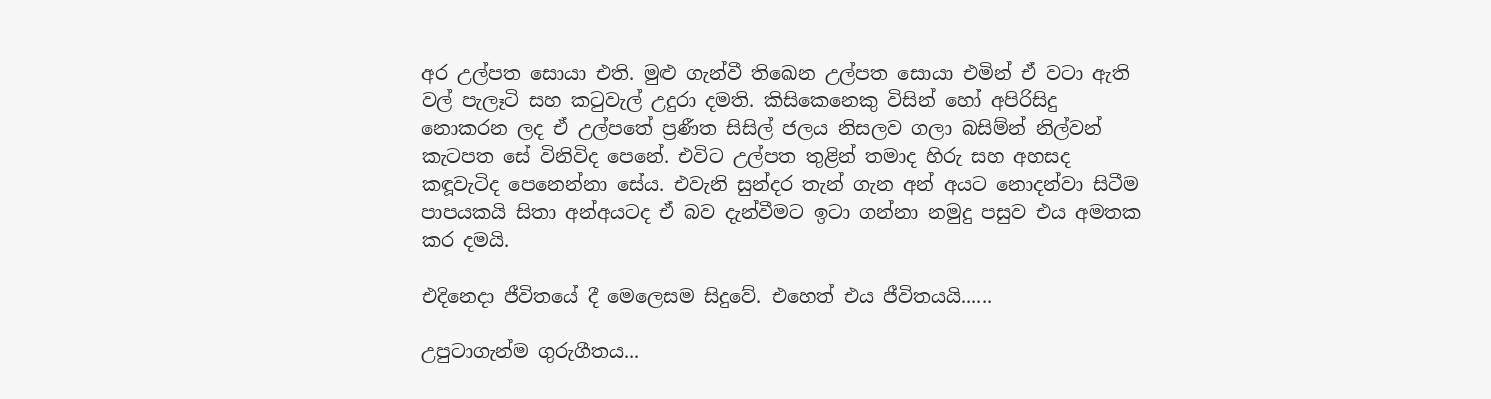අර උල්පත සොයා එති. මුළු ගැන්වී තිඛෙන උල්පත සොයා එමින් ඒ වටා ඇති වල් පැලෑටි සහ කටුවැල් උදුරා දමති. කිසිකෙනෙකු විසින් හෝ අපිරිසිදු නොකරන ලද ඒ උල්පතේ ප්‍රණීත සිසිල් ජලය නිසලව ගලා බසිම්න් නිල්වන් කැටපත සේ විනිවිද පෙනේ. එවිට උල්පත තුළින් තමාද හිරු සහ අහසද කඳූවැටිද පෙනෙන්නා සේය. එවැනි සුන්දර තැන් ගැන අන් අයට නොදන්වා සිටීම පාපයකයි සිතා අන්අයටද ඒ බව දැන්වීමට ඉටා ගන්නා නමුදු පසුව එය අමතක කර දමයි.

එදිනෙදා ජීවිතයේ දී මෙලෙසම සිදුවේ. එහෙත් එය ජීවිතයයි......

උපුටාගැන්ම ගුරුගීතය...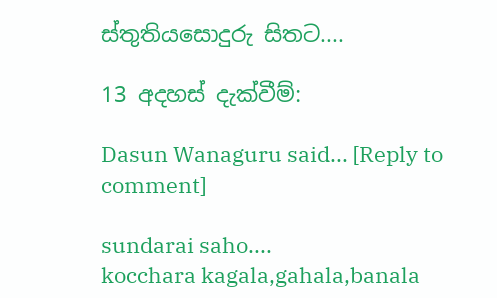ස්තුතියසොදුරු සිතට....

13 අදහස් දැක්වීම්:

Dasun Wanaguru said... [Reply to comment]

sundarai saho....
kocchara kagala,gahala,banala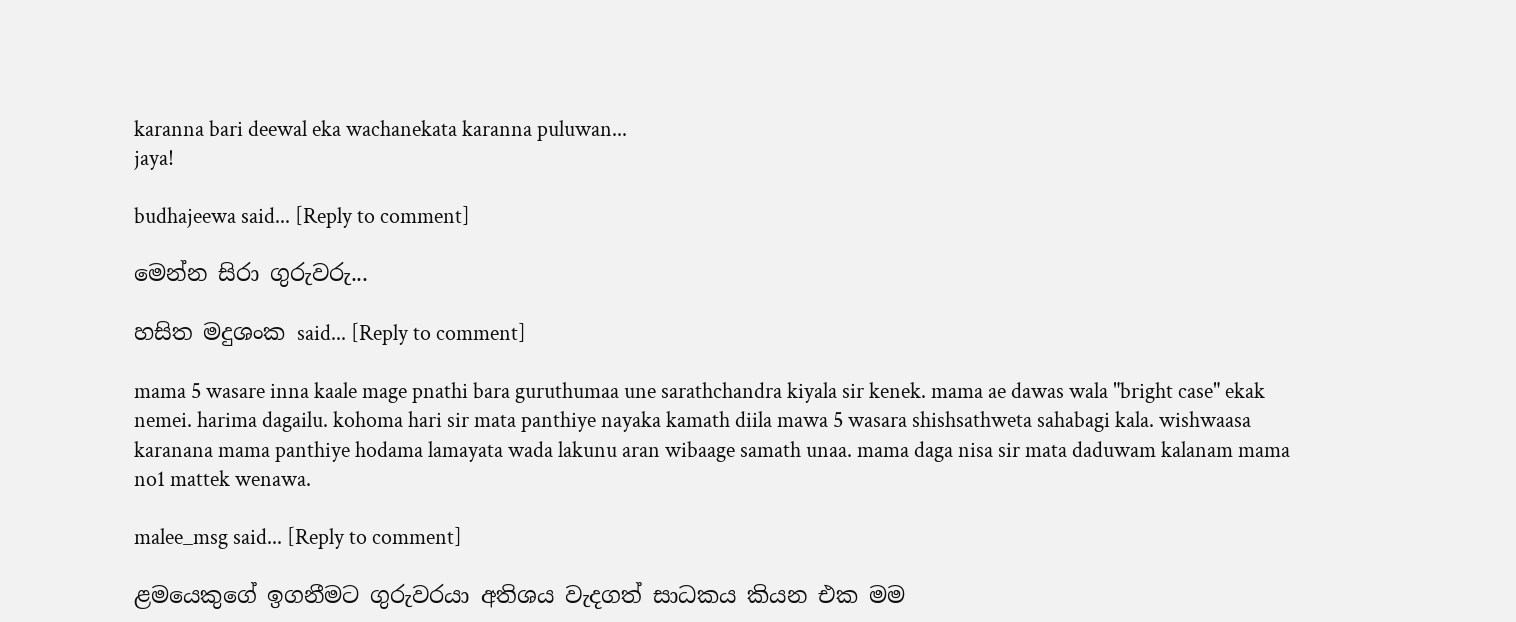karanna bari deewal eka wachanekata karanna puluwan...
jaya!

budhajeewa said... [Reply to comment]

මෙන්න සිරා ගුරුවරු...

හසිත මදුශංක said... [Reply to comment]

mama 5 wasare inna kaale mage pnathi bara guruthumaa une sarathchandra kiyala sir kenek. mama ae dawas wala "bright case" ekak nemei. harima dagailu. kohoma hari sir mata panthiye nayaka kamath diila mawa 5 wasara shishsathweta sahabagi kala. wishwaasa karanana mama panthiye hodama lamayata wada lakunu aran wibaage samath unaa. mama daga nisa sir mata daduwam kalanam mama no1 mattek wenawa.

malee_msg said... [Reply to comment]

ළමයෙකුගේ ඉගනීමට ගුරුවරයා අතිශය වැදගත් සාධකය කියන එක මම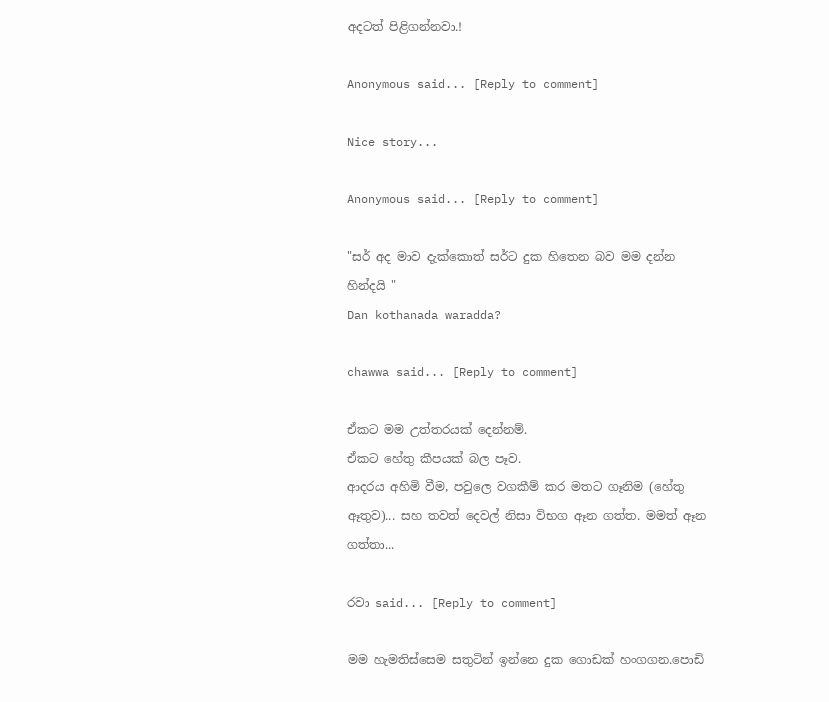අදටත් පිළිගන්නවා.!

Anonymous said... [Reply to comment]

Nice story...

Anonymous said... [Reply to comment]

"සර් අද මාව දැක්කොත් සර්ට දුක හිතෙන බව මම දන්න හින්දයි "
Dan kothanada waradda?

chawwa said... [Reply to comment]

ඒකට මම උත්තරයක් දෙන්නම්.
ඒකට හේතු කීපයක් බල පෑව.
ආදරය අහිමි වීම, පවුලෙ වගකීම් කර මතට ගෑනිම (හේතු ඈතුව)... සහ තවත් දෙවල් නිසා විභග ඈන ගත්ත. මමත් ඈන ගත්තා...

රවා said... [Reply to comment]

මම හැමතිස්සෙම සතුටින් ඉන්නෙ දුක ගොඩක් හංගගන.පොඩි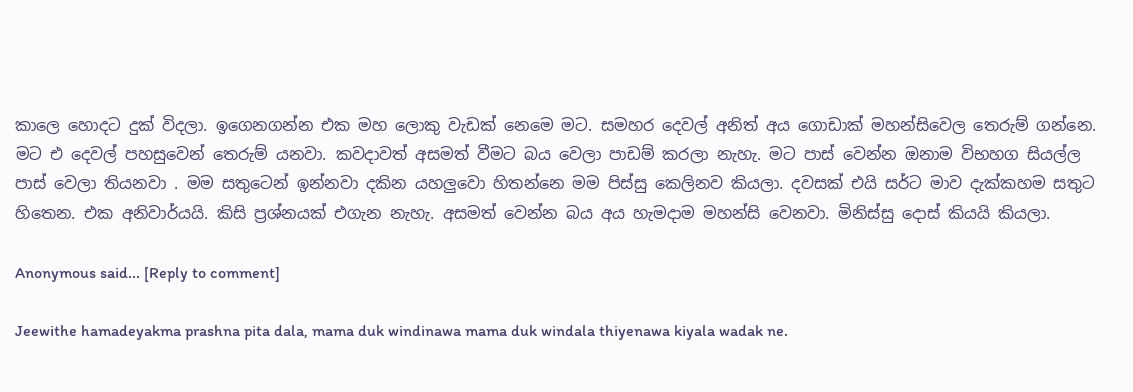කාලෙ හොදට දුක් විදලා. ඉගෙනගන්න එක මහ ලොකු වැඩක් නෙමෙ මට. සමහර දෙවල් අනිත් අය ගොඩාක් මහන්සිවෙල තෙරුම් ගන්නෙ. මට එ දෙවල් පහසුවෙන් තෙරුම් යනවා. කවදාවත් අසමත් වීමට බය වෙලා පාඩම් කරලා නැහැ. මට පාස් වෙන්න ඔනාම විභහග සියල්ල පාස් වෙලා තියනවා . මම සතුටෙන් ඉන්නවා දකින යහලුවො හිතන්නෙ මම පිස්සු කෙලිනව කියලා. දවසක් එයි සර්ට මාව දැක්කහම සතුට හිතෙන. එක අනිවාර්යයි. කිසි ප්‍රශ්නයක් එගැන නැහැ. අසමත් වෙන්න බය අය හැමදාම මහන්සි වෙනවා. මිනිස්සු දොස් කියයි කියලා.

Anonymous said... [Reply to comment]

Jeewithe hamadeyakma prashna pita dala, mama duk windinawa mama duk windala thiyenawa kiyala wadak ne.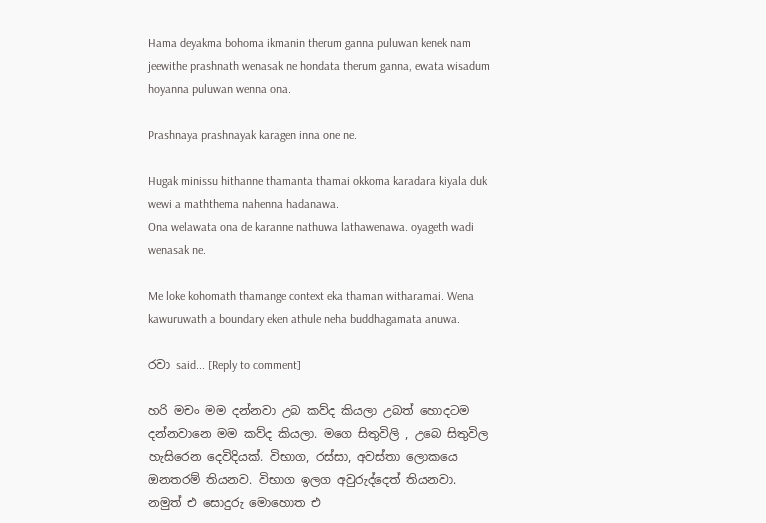Hama deyakma bohoma ikmanin therum ganna puluwan kenek nam jeewithe prashnath wenasak ne hondata therum ganna, ewata wisadum hoyanna puluwan wenna ona.

Prashnaya prashnayak karagen inna one ne.

Hugak minissu hithanne thamanta thamai okkoma karadara kiyala duk wewi a maththema nahenna hadanawa.
Ona welawata ona de karanne nathuwa lathawenawa. oyageth wadi wenasak ne.

Me loke kohomath thamange context eka thaman witharamai. Wena kawuruwath a boundary eken athule neha buddhagamata anuwa.

රවා said... [Reply to comment]

හරි මචං මම දන්නවා උබ කව්ද කියලා උබත් හොදටම දන්නවානෙ මම කව්ද කියලා. මගෙ සිතුවිලි , උබෙ සිතුවිල හැසිරෙන දෙවිදියක්. විභාග, රස්සා, අවස්තා ලොකයෙ ඔනතරම් තියනව. විභාග ඉලග අවුරුද්දෙත් තියනවා. නමුත් එ සොදුරු මොහොත එ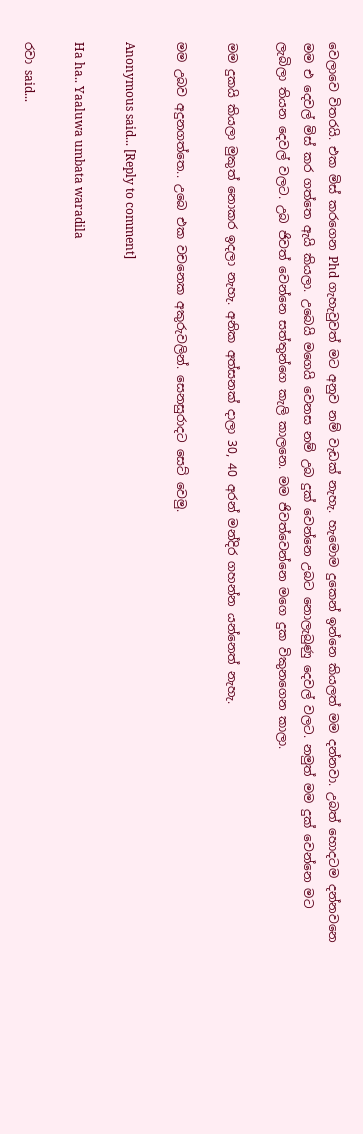වෙලාවෙ විතරයි. එක මිස් කරගෙන Phd ගැහැවුවත් මට අනුව නම් වැඩක් නැහැ. හැමොම දුකෙන් ඉන්නෙ කියලත් මම දන්නවා. උබත් හොදටම දන්නවනෙ මම එ දෙවල් මිස් කර ගත්තෙ ඇයි කියලා. උබෙයි මගෙයි වෙනස නම් උබ දුක් වෙන්නෙ උබට නොලැබුණු දෙවල් වලට. නමුත් මම දුක් වෙන්නෙ මට ලැබිලා තියන දෙවල් වලට. උබ ජිවත් වෙන්නෙ සත්තුන්ගෙ කැලි කාලනෙ. මම ජිවත්වෙන්නෙ මගෙ දුක විකුනගෙන කාලා.

මම දුකයි කියලා මුකුත් නොකර ඉදලා නැහැ. අනික අත්සනක් දාලා 30, 40 අරන් මන්දිර ගහන්න යන්නෙත් නැහැ.

මම උබව අදුනගත්තෙ.. උබෙ එක වචනෙක අකුරුවලින්. සෙනසුරාදට සෙට් වෙමු.

Anonymous said... [Reply to comment]

Ha ha.. Yaaluwa umbata waradila

රවා said...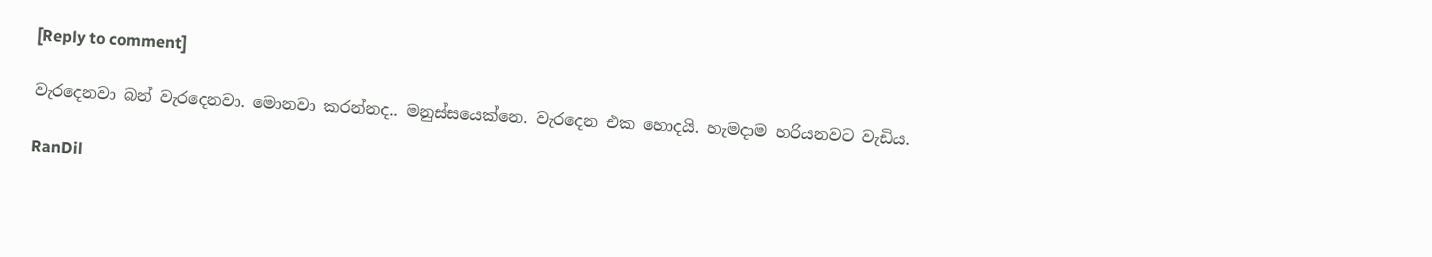[Reply to comment]

වැරදෙනවා බන් වැරදෙනවා. මොනවා කරන්නද.. මනුස්සයෙක්නෙ. වැරදෙන එක හොදයි. හැමදාම හරියනවට වැඩිය.

RanDil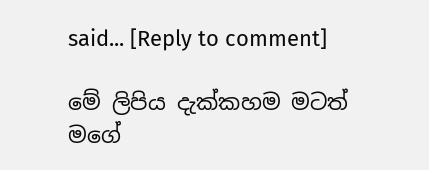said... [Reply to comment]

මේ ලිපිය දැක්කහම මටත් මගේ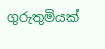ගුරුතුමියක්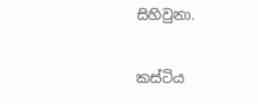සිහිවුනා.

කස්ටිය